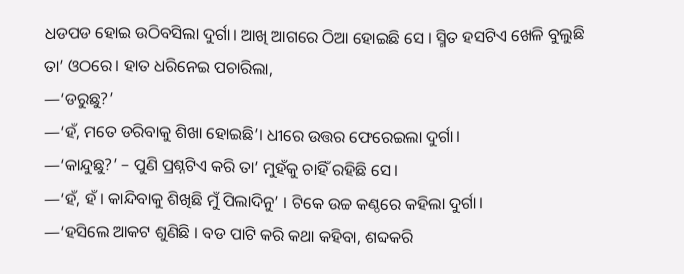ଧଡପଡ ହୋଇ ଉଠିବସିଲା ଦୁର୍ଗା। ଆଖି ଆଗରେ ଠିଆ ହୋଇଛି ସେ । ସ୍ମିତ ହସଟିଏ ଖେଳି ବୁଲୁଛି ତା’ ଓଠରେ। ହାତ ଧରିନେଇ ପଚାରିଲା,
—‘ଡରୁଛୁ?’
—‘ହଁ, ମତେ ଡରିବାକୁ ଶିଖା ହୋଇଛି’। ଧୀରେ ଉତ୍ତର ଫେରେଇଲା ଦୁର୍ଗା।
—‘କାନ୍ଦୁଛୁ?’ – ପୁଣି ପ୍ରଶ୍ନଟିଏ କରି ତା’ ମୁହଁକୁ ଚାହିଁ ରହିଛି ସେ।
—‘ହଁ, ହଁ। କାନ୍ଦିବାକୁ ଶିଖିଛି ମୁଁ ପିଲାଦିନୁ’ । ଟିକେ ଉଚ୍ଚ କଣ୍ଠରେ କହିଲା ଦୁର୍ଗା।
—‘ହସିଲେ ଆକଟ ଶୁଣିଛି । ବଡ ପାଟି କରି କଥା କହିବା, ଶବ୍ଦକରି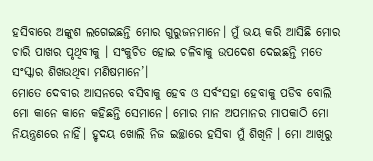ହସିବାରେ ଅଙ୍କୁଶ ଲଗେଇଛନ୍ତି ମୋର ଗୁରୁଜନମାନେ। ମୁଁ ଭୟ କରି ଆସିଛି ମୋର ଚାରି ପାଖର ପୃଥିବୀକୁ । ସଂକୁଚିତ ହୋଇ ଚଳିବାକୁ ଉପଦେଶ ଦେଇଛନ୍ତି ମତେ ସଂସ୍କାର ଶିଖଉଥିବା ମଣିଷମାନେ’।
ମୋତେ ଦେବୀର ଆସନରେ ବସିବାକୁ ହେବ ଓ ସର୍ବଂସହା ହେବାକୁ ପଡିବ ବୋଲି ମୋ କାନେ କାନେ କହିଛନ୍ତି ସେମାନେ। ମୋର ମାନ ଅପମାନର ମାପକାଠି ମୋ ନିୟନ୍ତ୍ରଣରେ ନାହିଁ। ହୃଦୟ ଖୋଲି ନିଜ ଇଚ୍ଛାରେ ହସିବା ମୁଁ ଶିଖିନି । ମୋ ଆଖିରୁ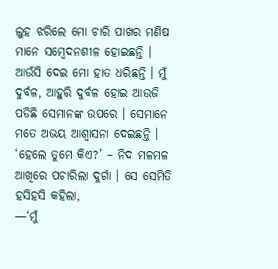ଲୁହ ଝରିଲେ ମୋ ଚାରି ପାଖର ମଣିଷ ମାନେ ସମ୍ବେଦନଶୀଳ ହୋଇଛନ୍ତି । ଆଉଁସି ଦେଇ ମୋ ହାତ ଧରିଛନ୍ତି । ମୁଁ ଦୁର୍ବଳ, ଆହୁରି ଦୁର୍ବଳ ହୋଇ ଆଉଜି ପଡିଛି ସେମାନଙ୍କ ଉପରେ । ସେମାନେ ମତେ ଅଭୟ ଆଶ୍ୱାସନା ଦେଇଛନ୍ତି ।
‘ହେଲେ ତୁମେ କିଏ?’ – ନିଦ ମଳମଳ ଆଖିରେ ପଚାରିଲା ଦୁର୍ଗା । ସେ ସେମିତି ହସିହସି କହିଲା,
—‘ମୁଁ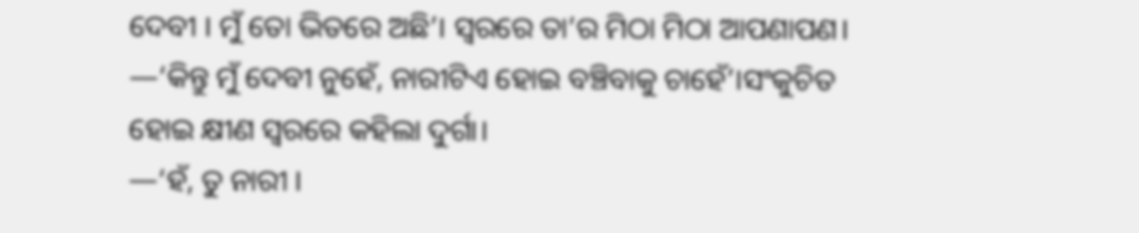ଦେବୀ । ମୁଁ ତୋ ଭିତରେ ଅଛି’। ସ୍ୱରରେ ତା’ର ମିଠା ମିଠା ଆପଣାପଣ।
—‘କିନ୍ତୁ ମୁଁ ଦେବୀ ନୁହେଁ, ନାରୀଟିଏ ହୋଇ ବଞ୍ଚିବାକୁ ଚାହେଁ’।ସଂକୁଚିତ ହୋଇ କ୍ଷୀଣ ସ୍ୱରରେ କହିଲା ଦୁର୍ଗା।
—‘ହଁ, ତୁ ନାରୀ ।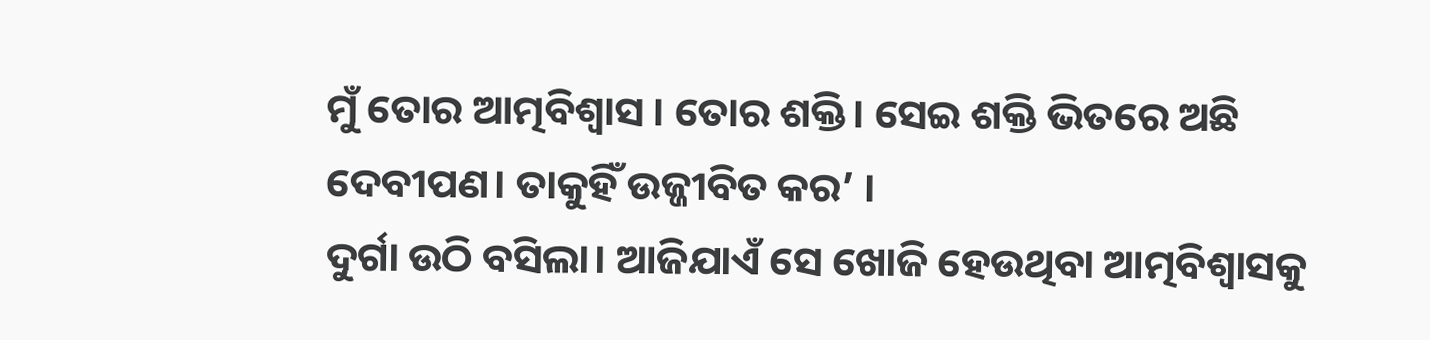ମୁଁ ତୋର ଆତ୍ମବିଶ୍ୱାସ । ତୋର ଶକ୍ତି। ସେଇ ଶକ୍ତି ଭିତରେ ଅଛି ଦେବୀପଣ। ତାକୁହିଁ ଉଜ୍ଜୀବିତ କର’ ।
ଦୁର୍ଗା ଉଠି ବସିଲା। ଆଜିଯାଏଁ ସେ ଖୋଜି ହେଉଥିବା ଆତ୍ମବିଶ୍ୱାସକୁ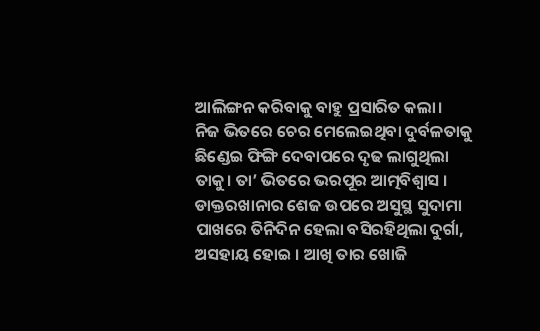ଆଲିଙ୍ଗନ କରିବାକୁ ବାହୁ ପ୍ରସାରିତ କଲା।
ନିଜ ଭିତରେ ଚେର ମେଲେଇଥିବା ଦୁର୍ବଳତାକୁ ଛିଣ୍ଡେଇ ଫିଙ୍ଗି ଦେବାପରେ ଦୃଢ ଲାଗୁଥିଲା ତାକୁ। ତା’ ଭିତରେ ଭରପୂର ଆତ୍ମବିଶ୍ୱାସ ।
ଡାକ୍ତରଖାନାର ଶେଜ ଉପରେ ଅସୁସ୍ଥ ସୁଦାମା ପାଖରେ ତିନିଦିନ ହେଲା ବସିରହିଥିଲା ଦୁର୍ଗା, ଅସହାୟ ହୋଇ । ଆଖି ତାର ଖୋଜି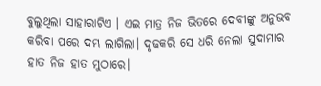ବୁଲୁଥିଲା ସାହାରାଟିଏ । ଏଇ ମାତ୍ର ନିଜ ଭିତରେ ଦେବୀଙ୍କୁ ଅନୁଭବ କରିବା ପରେ ଦମ୍ଭ ଲାଗିଲା। ଦୃଢକରି ସେ ଧରି ନେଲା ସୁଦାମାର ହାତ ନିଜ ହାତ ମୁଠାରେ।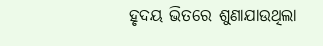ହୃଦୟ ଭିତରେ ଶୁଣାଯାଉଥିଲା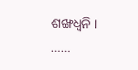ଶଙ୍ଖଧ୍ୱନି ।
……